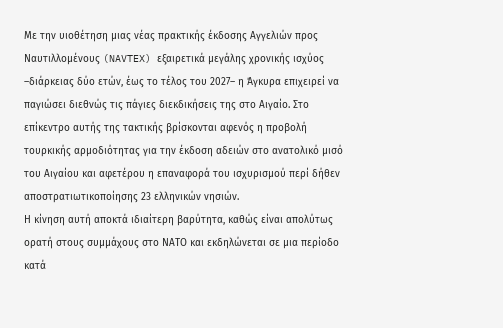Με την υιοθέτηση μιας νέας πρακτικής έκδοσης Αγγελιών προς Ναυτιλλομένους (NAVTEX) εξαιρετικά μεγάλης χρονικής ισχύος –διάρκειας δύο ετών, έως το τέλος του 2027– η Άγκυρα επιχειρεί να παγιώσει διεθνώς τις πάγιες διεκδικήσεις της στο Αιγαίο. Στο επίκεντρο αυτής της τακτικής βρίσκονται αφενός η προβολή τουρκικής αρμοδιότητας για την έκδοση αδειών στο ανατολικό μισό του Αιγαίου και αφετέρου η επαναφορά του ισχυρισμού περί δήθεν αποστρατιωτικοποίησης 23 ελληνικών νησιών.
Η κίνηση αυτή αποκτά ιδιαίτερη βαρύτητα, καθώς είναι απολύτως ορατή στους συμμάχους στο ΝΑΤΟ και εκδηλώνεται σε μια περίοδο κατά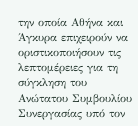την οποία Αθήνα και Άγκυρα επιχειρούν να οριστικοποιήσουν τις λεπτομέρειες για τη σύγκληση του Ανώτατου Συμβουλίου Συνεργασίας υπό τον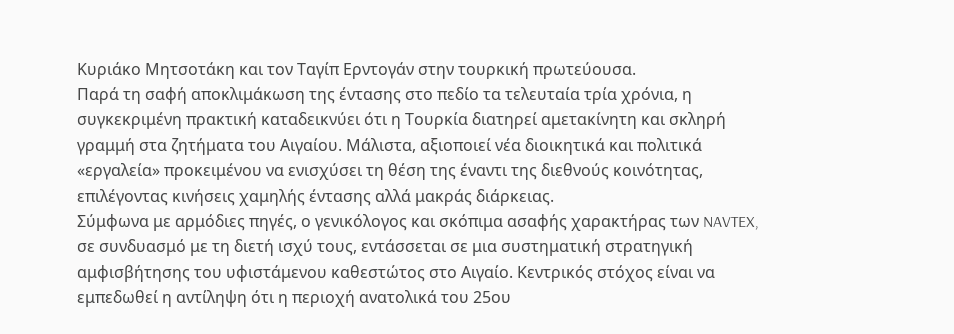Κυριάκο Μητσοτάκη και τον Ταγίπ Ερντογάν στην τουρκική πρωτεύουσα.
Παρά τη σαφή αποκλιμάκωση της έντασης στο πεδίο τα τελευταία τρία χρόνια, η συγκεκριμένη πρακτική καταδεικνύει ότι η Τουρκία διατηρεί αμετακίνητη και σκληρή γραμμή στα ζητήματα του Αιγαίου. Μάλιστα, αξιοποιεί νέα διοικητικά και πολιτικά «εργαλεία» προκειμένου να ενισχύσει τη θέση της έναντι της διεθνούς κοινότητας, επιλέγοντας κινήσεις χαμηλής έντασης αλλά μακράς διάρκειας.
Σύμφωνα με αρμόδιες πηγές, ο γενικόλογος και σκόπιμα ασαφής χαρακτήρας των NAVTEX, σε συνδυασμό με τη διετή ισχύ τους, εντάσσεται σε μια συστηματική στρατηγική αμφισβήτησης του υφιστάμενου καθεστώτος στο Αιγαίο. Κεντρικός στόχος είναι να εμπεδωθεί η αντίληψη ότι η περιοχή ανατολικά του 25ου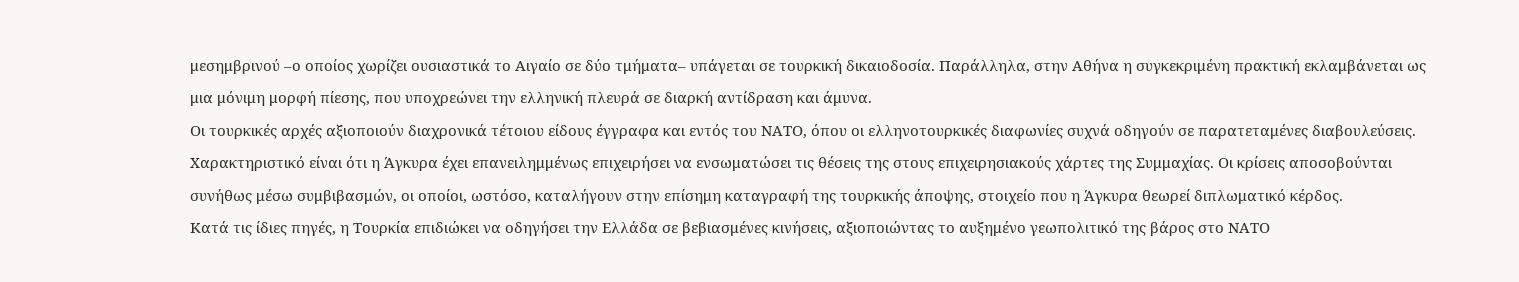μεσημβρινού –ο οποίος χωρίζει ουσιαστικά το Αιγαίο σε δύο τμήματα– υπάγεται σε τουρκική δικαιοδοσία. Παράλληλα, στην Αθήνα η συγκεκριμένη πρακτική εκλαμβάνεται ως μια μόνιμη μορφή πίεσης, που υποχρεώνει την ελληνική πλευρά σε διαρκή αντίδραση και άμυνα.
Οι τουρκικές αρχές αξιοποιούν διαχρονικά τέτοιου είδους έγγραφα και εντός του ΝΑΤΟ, όπου οι ελληνοτουρκικές διαφωνίες συχνά οδηγούν σε παρατεταμένες διαβουλεύσεις. Χαρακτηριστικό είναι ότι η Άγκυρα έχει επανειλημμένως επιχειρήσει να ενσωματώσει τις θέσεις της στους επιχειρησιακούς χάρτες της Συμμαχίας. Οι κρίσεις αποσοβούνται συνήθως μέσω συμβιβασμών, οι οποίοι, ωστόσο, καταλήγουν στην επίσημη καταγραφή της τουρκικής άποψης, στοιχείο που η Άγκυρα θεωρεί διπλωματικό κέρδος.
Κατά τις ίδιες πηγές, η Τουρκία επιδιώκει να οδηγήσει την Ελλάδα σε βεβιασμένες κινήσεις, αξιοποιώντας το αυξημένο γεωπολιτικό της βάρος στο ΝΑΤΟ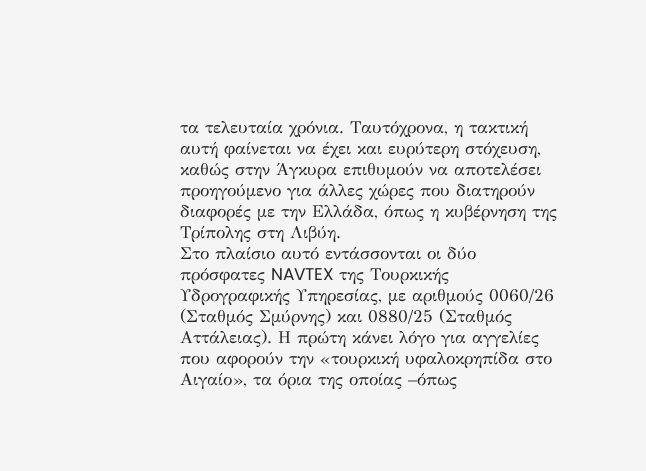τα τελευταία χρόνια. Ταυτόχρονα, η τακτική αυτή φαίνεται να έχει και ευρύτερη στόχευση, καθώς στην Άγκυρα επιθυμούν να αποτελέσει προηγούμενο για άλλες χώρες που διατηρούν διαφορές με την Ελλάδα, όπως η κυβέρνηση της Τρίπολης στη Λιβύη.
Στο πλαίσιο αυτό εντάσσονται οι δύο πρόσφατες NAVTEX της Τουρκικής Υδρογραφικής Υπηρεσίας, με αριθμούς 0060/26 (Σταθμός Σμύρνης) και 0880/25 (Σταθμός Αττάλειας). Η πρώτη κάνει λόγο για αγγελίες που αφορούν την «τουρκική υφαλοκρηπίδα στο Αιγαίο», τα όρια της οποίας –όπως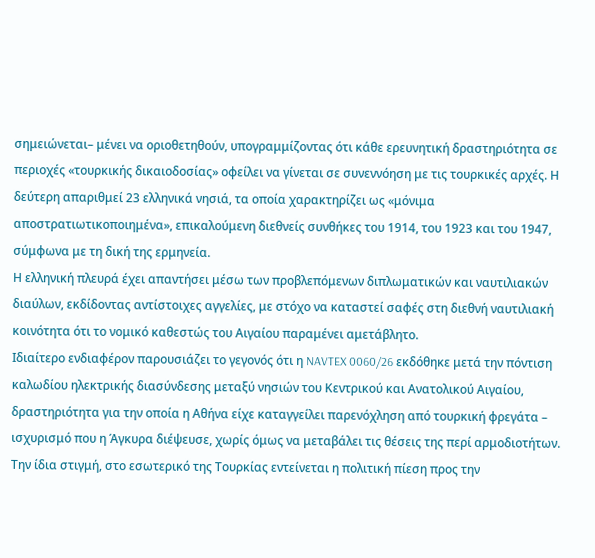σημειώνεται– μένει να οριοθετηθούν, υπογραμμίζοντας ότι κάθε ερευνητική δραστηριότητα σε περιοχές «τουρκικής δικαιοδοσίας» οφείλει να γίνεται σε συνεννόηση με τις τουρκικές αρχές. Η δεύτερη απαριθμεί 23 ελληνικά νησιά, τα οποία χαρακτηρίζει ως «μόνιμα αποστρατιωτικοποιημένα», επικαλούμενη διεθνείς συνθήκες του 1914, του 1923 και του 1947, σύμφωνα με τη δική της ερμηνεία.
Η ελληνική πλευρά έχει απαντήσει μέσω των προβλεπόμενων διπλωματικών και ναυτιλιακών διαύλων, εκδίδοντας αντίστοιχες αγγελίες, με στόχο να καταστεί σαφές στη διεθνή ναυτιλιακή κοινότητα ότι το νομικό καθεστώς του Αιγαίου παραμένει αμετάβλητο.
Ιδιαίτερο ενδιαφέρον παρουσιάζει το γεγονός ότι η NAVTEX 0060/26 εκδόθηκε μετά την πόντιση καλωδίου ηλεκτρικής διασύνδεσης μεταξύ νησιών του Κεντρικού και Ανατολικού Αιγαίου, δραστηριότητα για την οποία η Αθήνα είχε καταγγείλει παρενόχληση από τουρκική φρεγάτα – ισχυρισμό που η Άγκυρα διέψευσε, χωρίς όμως να μεταβάλει τις θέσεις της περί αρμοδιοτήτων.
Την ίδια στιγμή, στο εσωτερικό της Τουρκίας εντείνεται η πολιτική πίεση προς την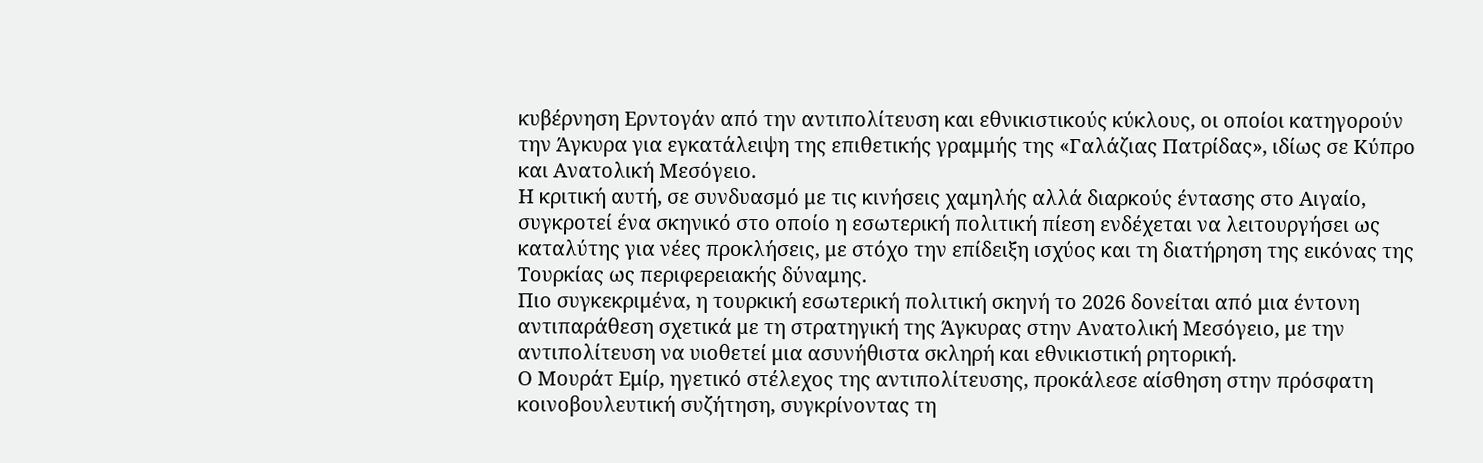κυβέρνηση Ερντογάν από την αντιπολίτευση και εθνικιστικούς κύκλους, οι οποίοι κατηγορούν την Άγκυρα για εγκατάλειψη της επιθετικής γραμμής της «Γαλάζιας Πατρίδας», ιδίως σε Κύπρο και Ανατολική Μεσόγειο.
Η κριτική αυτή, σε συνδυασμό με τις κινήσεις χαμηλής αλλά διαρκούς έντασης στο Αιγαίο, συγκροτεί ένα σκηνικό στο οποίο η εσωτερική πολιτική πίεση ενδέχεται να λειτουργήσει ως καταλύτης για νέες προκλήσεις, με στόχο την επίδειξη ισχύος και τη διατήρηση της εικόνας της Τουρκίας ως περιφερειακής δύναμης.
Πιο συγκεκριμένα, η τουρκική εσωτερική πολιτική σκηνή το 2026 δονείται από μια έντονη αντιπαράθεση σχετικά με τη στρατηγική της Άγκυρας στην Ανατολική Μεσόγειο, με την αντιπολίτευση να υιοθετεί μια ασυνήθιστα σκληρή και εθνικιστική ρητορική.
Ο Μουράτ Εμίρ, ηγετικό στέλεχος της αντιπολίτευσης, προκάλεσε αίσθηση στην πρόσφατη κοινοβουλευτική συζήτηση, συγκρίνοντας τη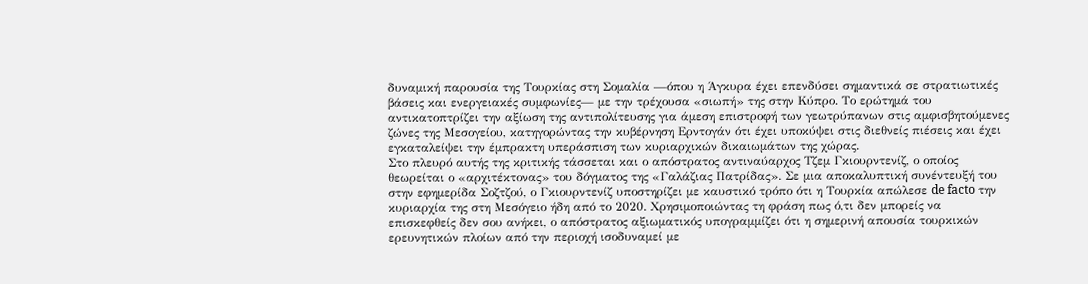δυναμική παρουσία της Τουρκίας στη Σομαλία —όπου η Άγκυρα έχει επενδύσει σημαντικά σε στρατιωτικές βάσεις και ενεργειακές συμφωνίες— με την τρέχουσα «σιωπή» της στην Κύπρο. Το ερώτημά του αντικατοπτρίζει την αξίωση της αντιπολίτευσης για άμεση επιστροφή των γεωτρύπανων στις αμφισβητούμενες ζώνες της Μεσογείου, κατηγορώντας την κυβέρνηση Ερντογάν ότι έχει υποκύψει στις διεθνείς πιέσεις και έχει εγκαταλείψει την έμπρακτη υπεράσπιση των κυριαρχικών δικαιωμάτων της χώρας.
Στο πλευρό αυτής της κριτικής τάσσεται και ο απόστρατος αντιναύαρχος Τζεμ Γκιουρντενίζ, ο οποίος θεωρείται ο «αρχιτέκτονας» του δόγματος της «Γαλάζιας Πατρίδας». Σε μια αποκαλυπτική συνέντευξή του στην εφημερίδα Σοζτζού, ο Γκιουρντενίζ υποστηρίζει με καυστικό τρόπο ότι η Τουρκία απώλεσε de facto την κυριαρχία της στη Μεσόγειο ήδη από το 2020. Χρησιμοποιώντας τη φράση πως ό,τι δεν μπορείς να επισκεφθείς δεν σου ανήκει, ο απόστρατος αξιωματικός υπογραμμίζει ότι η σημερινή απουσία τουρκικών ερευνητικών πλοίων από την περιοχή ισοδυναμεί με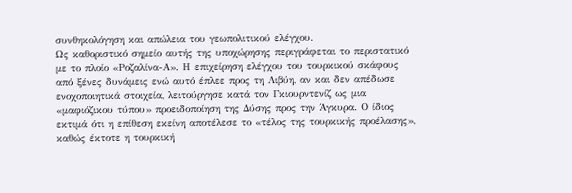συνθηκολόγηση και απώλεια του γεωπολιτικού ελέγχου.
Ως καθοριστικό σημείο αυτής της υποχώρησης περιγράφεται το περιστατικό με το πλοίο «Ροζαλίνα-Α». Η επιχείρηση ελέγχου του τουρκικού σκάφους από ξένες δυνάμεις ενώ αυτό έπλεε προς τη Λιβύη, αν και δεν απέδωσε ενοχοποιητικά στοιχεία, λειτούργησε κατά τον Γκιουρντενίζ ως μια «μαφιόζικου τύπου» προειδοποίηση της Δύσης προς την Άγκυρα. Ο ίδιος εκτιμά ότι η επίθεση εκείνη αποτέλεσε το «τέλος της τουρκικής προέλασης», καθώς έκτοτε η τουρκική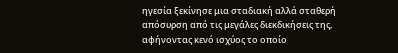ηγεσία ξεκίνησε μια σταδιακή αλλά σταθερή απόσυρση από τις μεγάλες διεκδικήσεις της, αφήνοντας κενό ισχύος το οποίο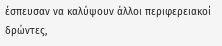έσπευσαν να καλύψουν άλλοι περιφερειακοί δρώντες,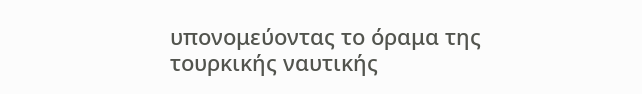υπονομεύοντας το όραμα της τουρκικής ναυτικής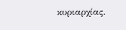κυριαρχίας.